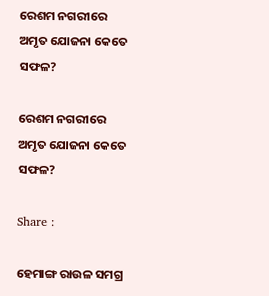ରେଶମ ନଗରୀରେ ଅମୃତ ଯୋଜନା କେତେ ସଫଳ?

ରେଶମ ନଗରୀରେ ଅମୃତ ଯୋଜନା କେତେ ସଫଳ?

Share :

ହେମାଙ୍ଗ ରାଉଳ ସମଗ୍ର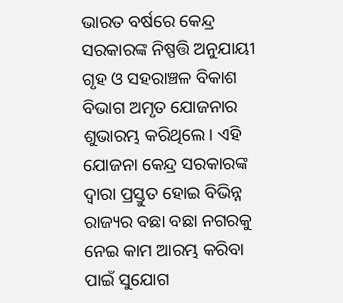ଭାରତ ବର୍ଷରେ କେନ୍ଦ୍ର ସରକାରଙ୍କ ନିଷ୍ପତ୍ତି ଅନୁଯାୟୀ ଗୃହ ଓ ସହରାଞ୍ଚଳ ବିକାଶ ବିଭାଗ ଅମୃତ ଯୋଜନାର ଶୁଭାରମ୍ଭ କରିଥିଲେ। ଏହି ଯୋଜନା କେନ୍ଦ୍ର ସରକାରଙ୍କ ଦ୍ୱାରା ପ୍ରସ୍ତୁତ ହୋଇ ବିଭିନ୍ନ ରାଜ୍ୟର ବଛା ବଛା ନଗରକୁ ନେଇ କାମ ଆରମ୍ଭ କରିବା ପାଇଁ ସୁଯୋଗ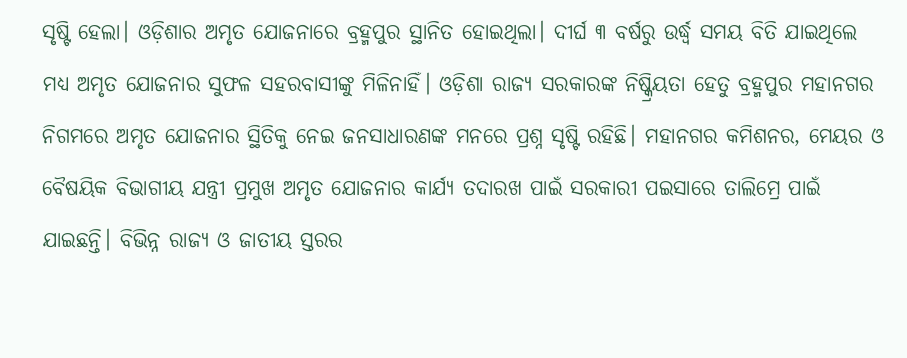ସୃଷ୍ଟି ହେଲା। ଓଡ଼ିଶାର ଅମୃତ ଯୋଜନାରେ ବ୍ରହ୍ମପୁର ସ୍ଥାନିତ ହୋଇଥିଲା। ଦୀର୍ଘ ୩ ବର୍ଷରୁ ଉର୍ଦ୍ଧ୍ୱ ସମୟ ବିତି ଯାଇଥିଲେ ମଧ୍ୟ ଅମୃତ ଯୋଜନାର ସୁଫଳ ସହରବାସୀଙ୍କୁ ମିଳିନାହିଁ। ଓଡ଼ିଶା ରାଜ୍ୟ ସରକାରଙ୍କ ନିଷ୍କ୍ରିୟତା ହେତୁ ବ୍ରହ୍ମପୁର ମହାନଗର ନିଗମରେ ଅମୃତ ଯୋଜନାର ସ୍ଥିତିକୁ ନେଇ ଜନସାଧାରଣଙ୍କ ମନରେ ପ୍ରଶ୍ନ ସୃଷ୍ଟି ରହିଛି। ମହାନଗର କମିଶନର, ମେୟର ଓ ବୈଷୟିକ ବିଭାଗୀୟ ଯନ୍ତ୍ରୀ ପ୍ରମୁଖ ଅମୃତ ଯୋଜନାର କାର୍ଯ୍ୟ ତଦାରଖ ପାଇଁ ସରକାରୀ ପଇସାରେ ତାଲିମ୍ରେ ପାଇଁ ଯାଇଛନ୍ତି। ବିଭିନ୍ନ ରାଜ୍ୟ ଓ ଜାତୀୟ ସ୍ତରର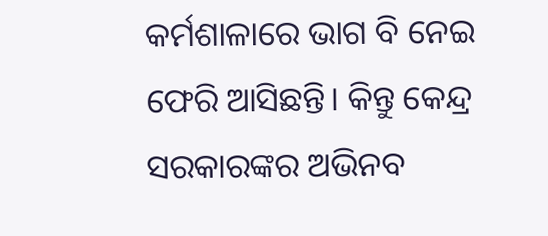କର୍ମଶାଳାରେ ଭାଗ ବି ନେଇ ଫେରି ଆସିଛନ୍ତି। କିନ୍ତୁ କେନ୍ଦ୍ର ସରକାରଙ୍କର ଅଭିନବ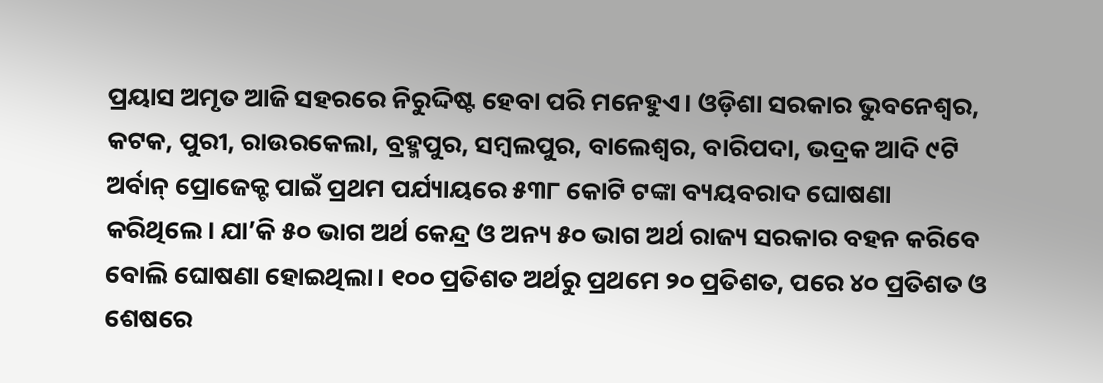ପ୍ରୟାସ ଅମୃତ ଆଜି ସହରରେ ନିରୁଦ୍ଦିଷ୍ଟ ହେବା ପରି ମନେହୁଏ। ଓଡ଼ିଶା ସରକାର ଭୁବନେଶ୍ୱର, କଟକ, ପୁରୀ, ରାଉରକେଲା, ବ୍ରହ୍ମପୁର, ସମ୍ୱଲପୁର, ବାଲେଶ୍ୱର, ବାରିପଦା, ଭଦ୍ରକ ଆଦି ୯ଟି ଅର୍ବାନ୍ ପ୍ରୋଜେକ୍ଟ ପାଇଁ ପ୍ରଥମ ପର୍ଯ୍ୟାୟରେ ୫୩୮ କୋଟି ଟଙ୍କା ବ୍ୟୟବରାଦ ଘୋଷଣା କରିଥିଲେ। ଯା’କି ୫୦ ଭାଗ ଅର୍ଥ କେନ୍ଦ୍ର ଓ ଅନ୍ୟ ୫୦ ଭାଗ ଅର୍ଥ ରାଜ୍ୟ ସରକାର ବହନ କରିବେ ବୋଲି ଘୋଷଣା ହୋଇଥିଲା। ୧୦୦ ପ୍ରତିଶତ ଅର୍ଥରୁ ପ୍ରଥମେ ୨୦ ପ୍ରତିଶତ, ପରେ ୪୦ ପ୍ରତିଶତ ଓ ଶେଷରେ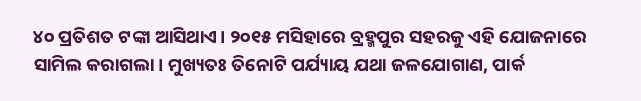୪୦ ପ୍ରତିଶତ ଟଙ୍କା ଆସିଥାଏ। ୨୦୧୫ ମସିହାରେ ବ୍ରହ୍ମପୁର ସହରକୁ ଏହି ଯୋଜନାରେ ସାମିଲ କରାଗଲା। ମୁଖ୍ୟତଃ ତିନୋଟି ପର୍ଯ୍ୟାୟ ଯଥା ଜଳଯୋଗାଣ, ପାର୍କ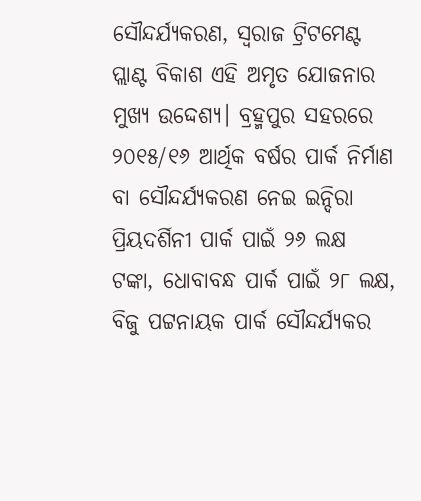ସୌନ୍ଦର୍ଯ୍ୟକରଣ, ସ୍ୱରାଜ ଟ୍ରିଟମେଣ୍ଟ ପ୍ଲାଣ୍ଟ ବିକାଶ ଏହି ଅମୃତ ଯୋଜନାର ମୁଖ୍ୟ ଉଦ୍ଦେଶ୍ୟ। ବ୍ରହ୍ମପୁର ସହରରେ ୨୦୧୫/୧୬ ଆର୍ଥିକ ବର୍ଷର ପାର୍କ ନିର୍ମାଣ ବା ସୌନ୍ଦର୍ଯ୍ୟକରଣ ନେଇ ଇନ୍ଦିରା ପ୍ରିୟଦର୍ଶିନୀ ପାର୍କ ପାଇଁ ୨୬ ଲକ୍ଷ ଟଙ୍କା, ଧୋବାବନ୍ଧ ପାର୍କ ପାଇଁ ୨୮ ଲକ୍ଷ, ବିଜୁ ପଟ୍ଟନାୟକ ପାର୍କ ସୌନ୍ଦର୍ଯ୍ୟକର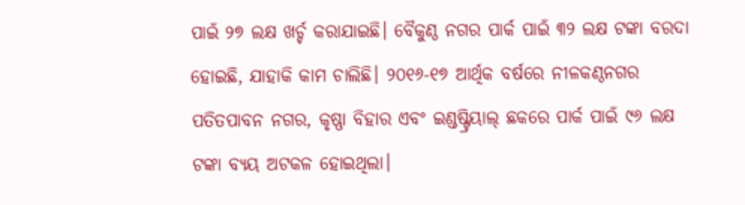ପାଇଁ ୨୭ ଲକ୍ଷ ଖର୍ଚ୍ଚ କରାଯାଇଛି। ବୈକୁଣ୍ଠ ନଗର ପାର୍କ ପାଇଁ ୩୨ ଲକ୍ଷ ଟଙ୍କା ବରଦା ହୋଇଛି, ଯାହାକି କାମ ଚାଲିଛି। ୨୦୧୬-୧୭ ଆର୍ଥିକ ବର୍ଷରେ ନୀଳକଣ୍ଠନଗର ପତିତପାବନ ନଗର, କୃଷ୍ଣା ବିହାର ଏବଂ ଇଣ୍ଡଷ୍ଟ୍ରିୟାଲ୍ ଛକରେ ପାର୍କ ପାଇଁ ୯୬ ଲକ୍ଷ ଟଙ୍କା ବ୍ୟୟ ଅଟକଳ ହୋଇଥିଲା।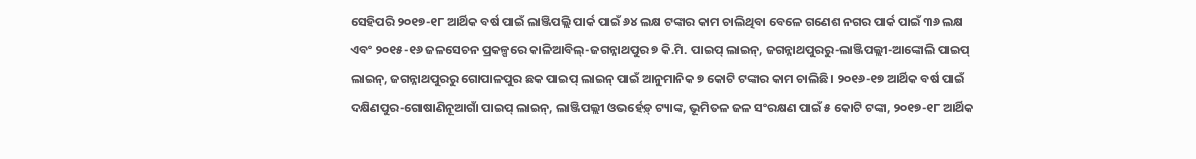ସେହିପରି ୨୦୧୭-୧୮ ଆର୍ଥିକ ବର୍ଷ ପାଇଁ ଲାଞ୍ଜିପଲ୍ଲି ପାର୍କ ପାଇଁ ୬୪ ଲକ୍ଷ ଟଙ୍କାର କାମ ଚାଲିଥିବା ବେଳେ ଗଣେଶ ନଗର ପାର୍କ ପାଇଁ ୩୬ ଲକ୍ଷ ଏବଂ ୨୦୧୫-୧୬ ଜଳସେଚନ ପ୍ରକଳ୍ପରେ କାଳିଆବିଲ୍-ଜଗନ୍ନାଥପୁର ୭ କି.ମି. ପାଇପ୍ ଲାଇନ୍, ଜଗନ୍ନାଥପୁରରୁ-ଲାଞ୍ଜିପଲ୍ଲୀ-ଆଙ୍କୋଲି ପାଇପ୍ ଲାଇନ୍, ଜଗନ୍ନାଥପୁରରୁ ଗୋପାଳପୁର ଛକ ପାଇପ୍ ଲାଇନ୍ ପାଇଁ ଆନୁମାନିକ ୭ କୋଟି ଟଙ୍କାର କାମ ଚାଲିଛି। ୨୦୧୬-୧୭ ଆର୍ଥିକ ବର୍ଷ ପାଇଁ ଦକ୍ଷିଣପୁର-ଗୋଷାଣିନୂଆଗାଁ ପାଇପ୍ ଲାଇନ୍, ଲାଞ୍ଜିପଲ୍ଲୀ ଓଭର୍ହେଡ଼୍ ଟ୍ୟାଙ୍କ, ଭୂମିତଳ ଜଳ ସଂରକ୍ଷଣ ପାଇଁ ୫ କୋଟି ଟଙ୍କା, ୨୦୧୭-୧୮ ଆର୍ଥିକ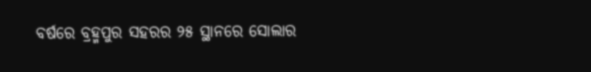ବର୍ଷରେ ବ୍ରହ୍ମପୁର ସହରର ୨୫ ସ୍ଥାନରେ ସୋଲାର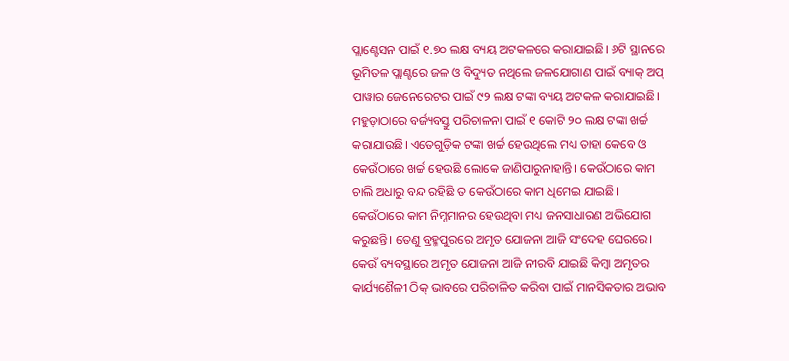ପ୍ଲାଣ୍ଟେସନ ପାଇଁ ୧.୭୦ ଲକ୍ଷ ବ୍ୟୟ ଅଟକଳରେ କରାଯାଇଛି। ୬ଟି ସ୍ଥାନରେ ଭୂମିତଳ ପ୍ଲାଣ୍ଟରେ ଜଳ ଓ ବିଦ୍ୟୁତ ନଥିଲେ ଜଳଯୋଗାଣ ପାଇଁ ବ୍ୟାକ୍ ଅପ୍ ପାୱାର ଜେନେରେଟର ପାଇଁ ୯୨ ଲକ୍ଷ ଟଙ୍କା ବ୍ୟୟ ଅଟକଳ କରାଯାଇଛି। ମହୁଡ଼ାଠାରେ ବର୍ଜ୍ୟବସ୍ତୁ ପରିଚାଳନା ପାଇଁ ୧ କୋଟି ୨୦ ଲକ୍ଷ ଟଙ୍କା ଖର୍ଚ୍ଚ କରାଯାଉଛି। ଏତେଗୁଡ଼ିକ ଟଙ୍କା ଖର୍ଚ୍ଚ ହେଉଥିଲେ ମଧ୍ୟ ତାହା କେବେ ଓ କେଉଁଠାରେ ଖର୍ଚ୍ଚ ହେଉଛି ଲୋକେ ଜାଣିପାରୁନାହାନ୍ତି। କେଉଁଠାରେ କାମ ଚାଲି ଅଧାରୁ ବନ୍ଦ ରହିଛି ତ କେଉଁଠାରେ କାମ ଧିମେଇ ଯାଇଛି। କେଉଁଠାରେ କାମ ନିମ୍ନମାନର ହେଉଥିବା ମଧ୍ୟ ଜନସାଧାରଣ ଅଭିଯୋଗ କରୁଛନ୍ତି। ତେଣୁ ବ୍ରହ୍ମପୁରରେ ଅମୃତ ଯୋଜନା ଆଜି ସଂଦେହ ଘେରରେ। କେଉଁ ବ୍ୟବସ୍ଥାରେ ଅମୃତ ଯୋଜନା ଆଜି ନୀରବି ଯାଇଛି କିମ୍ୱା ଅମୃତର କାର୍ଯ୍ୟଶୈଳୀ ଠିକ୍ ଭାବରେ ପରିଚାଳିତ କରିବା ପାଇଁ ମାନସିକତାର ଅଭାବ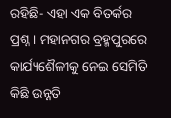ରହିଛି- ଏହା ଏକ ବିତର୍କର ପ୍ରଶ୍ନ। ମହାନଗର ବ୍ରହ୍ମପୁରରେ କାର୍ଯ୍ୟଶୈଳୀକୁ ନେଇ ସେମିତି କିଛି ଉନ୍ନତି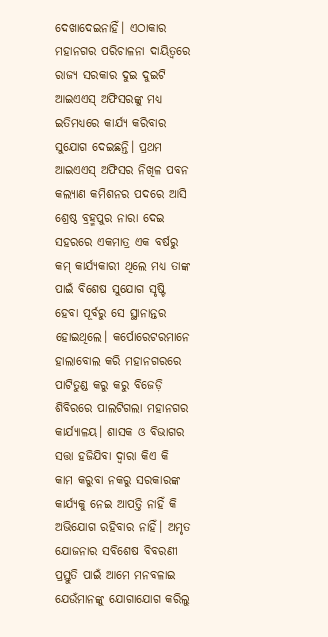ଦେଖାଦେଇନାହିଁ। ଏଠାକାର ମହାନଗର ପରିଚାଳନା ଦାୟିତ୍ୱରେ ରାଜ୍ୟ ସରକାର ଦୁଇ ଦୁଇଟି ଆଇଏଏସ୍ ଅଫିସରଙ୍କୁ ମଧ୍ୟ ଇତିମଧ୍ୟରେ କାର୍ଯ୍ୟ କରିବାର ସୁଯୋଗ ଦେଇଛନ୍ତି। ପ୍ରଥମ ଆଇଏଏସ୍ ଅଫିସର ନିଖିଳ ପବନ କଲ୍ୟାଣ କମିଶନର ପଦରେ ଆସି ଶ୍ରେଷ୍ଠ ବ୍ରହ୍ମପୁର ନାରା ଦେଇ ସହରରେ ଏକମାତ୍ର ଏକ ବର୍ଷରୁ କମ୍ କାର୍ଯ୍ୟକାରୀ ଥିଲେ ମଧ୍ୟ ତାଙ୍କ ପାଇଁ ବିଶେଷ ସୁଯୋଗ ସୃଷ୍ଟି ହେବା ପୂର୍ବରୁ ସେ ସ୍ଥାନାନ୍ତର ହୋଇଥିଲେ। କର୍ପୋରେଟରମାନେ ହାଲାବୋଲ କରି ମହାନଗରରେ ପାଟିତୁଣ୍ଡ କରୁ କରୁ ବିଜେଡ଼ି ଶିବିରରେ ପାଲଟିଗଲା ମହାନଗର କାର୍ଯ୍ୟାଳୟ। ଶାସକ ଓ ବିଭାଗର ସତ୍ତା ହଜିଯିବା ଦ୍ୱାରା କିଏ କି କାମ କରୁବା ନକରୁ ସରକାରଙ୍କ କାର୍ଯ୍ୟକୁ ନେଇ ଆପତ୍ତି ନାହିଁ କି ଅଭିଯୋଗ ରହିବାର ନାହିଁ। ଅମୃତ ଯୋଜନାର ସବିଶେଷ ବିବରଣୀ ପ୍ରସ୍ତୁତି ପାଇଁ ଆମେ ମନବଳାଇ ଯେଉଁମାନଙ୍କୁ ଯୋଗାଯୋଗ କରିଲୁ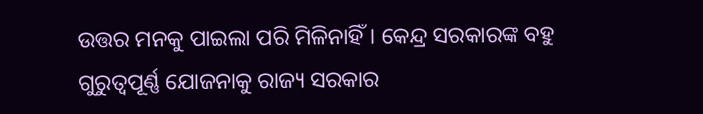ଉତ୍ତର ମନକୁ ପାଇଲା ପରି ମିଳିନାହିଁ। କେନ୍ଦ୍ର ସରକାରଙ୍କ ବହୁ ଗୁରୁତ୍ୱପୂର୍ଣ୍ଣ ଯୋଜନାକୁ ରାଜ୍ୟ ସରକାର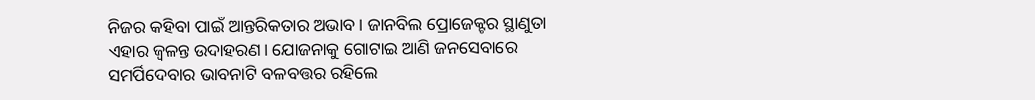ନିଜର କହିବା ପାଇଁ ଆନ୍ତରିକତାର ଅଭାବ। ଜାନବିଲ ପ୍ରୋଜେକ୍ଟର ସ୍ଥାଣୁତା ଏହାର ଜ୍ୱଳନ୍ତ ଉଦାହରଣ। ଯୋଜନାକୁ ଗୋଟାଇ ଆଣି ଜନସେବାରେ ସମର୍ପିଦେବାର ଭାବନାଟି ବଳବତ୍ତର ରହିଲେ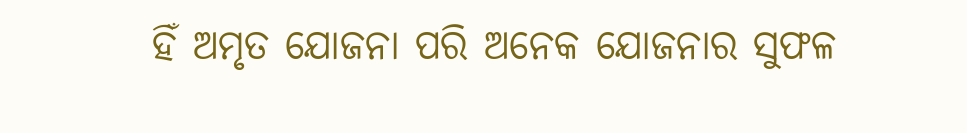ହିଁ ଅମୃତ ଯୋଜନା ପରି ଅନେକ ଯୋଜନାର ସୁଫଳ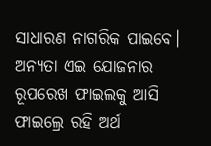ସାଧାରଣ ନାଗରିକ ପାଇବେ। ଅନ୍ୟତା ଏଇ ଯୋଜନାର ରୂପରେଖ ଫାଇଲକୁ ଆସି ଫାଇଲ୍ରେ ରହି ଅର୍ଥ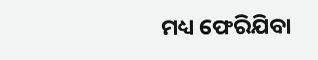ମଧ୍ୟ ଫେରିଯିବା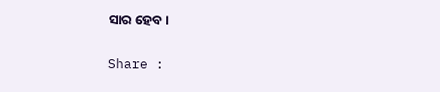ସାର ହେବ।

Share :